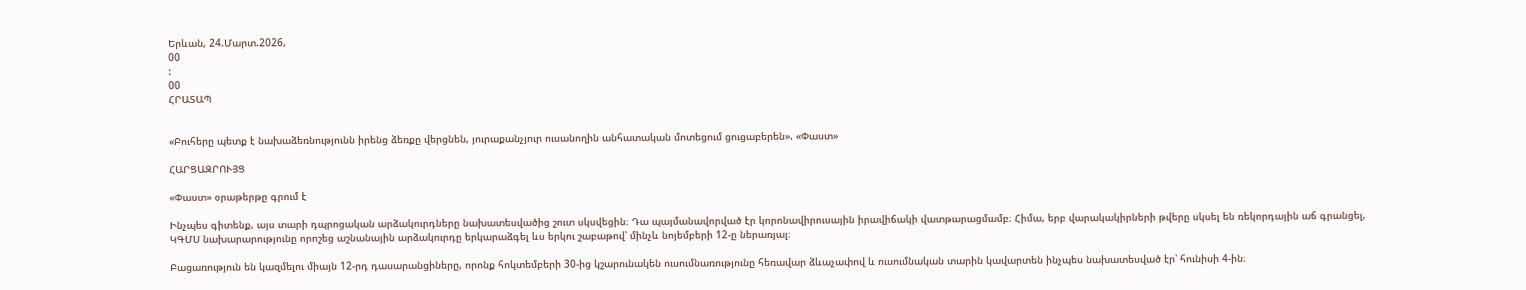Երևան, 24.Մարտ.2026,
00
:
00
ՀՐԱՏԱՊ


«Բուհերը պետք է նախաձեռնությունն իրենց ձեռքը վերցնեն, յուրաքանչյուր ուսանողին անհատական մոտեցում ցուցաբերեն». «Փաստ»

ՀԱՐՑԱԶՐՈՒՅՑ

«Փաստ» օրաթերթը գրում է

Ինչպես գիտենք, այս տարի դպրոցական արձակուրդները նախատեսվածից շուտ սկսվեցին։ Դա պայմանավորված էր կորոնավիրուսային իրավիճակի վատթարացմամբ։ Հիմա, երբ վարակակիրների թվերը սկսել են ռեկորդային աճ գրանցել, ԿԳՄՍ նախարարությունը որոշեց աշնանային արձակուրդը երկարաձգել ևս երկու շաբաթով՝ մինչև նոյեմբերի 12-ը ներառյալ։

Բացառություն են կազմելու միայն 12-րդ դասարանցիները, որոնք հոկտեմբերի 30-ից կշարունակեն ուսումնառությունը հեռավար ձևաչափով և ուսումնական տարին կավարտեն ինչպես նախատեսված էր՝ հունիսի 4-ին։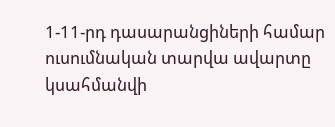1-11-րդ դասարանցիների համար ուսումնական տարվա ավարտը կսահմանվի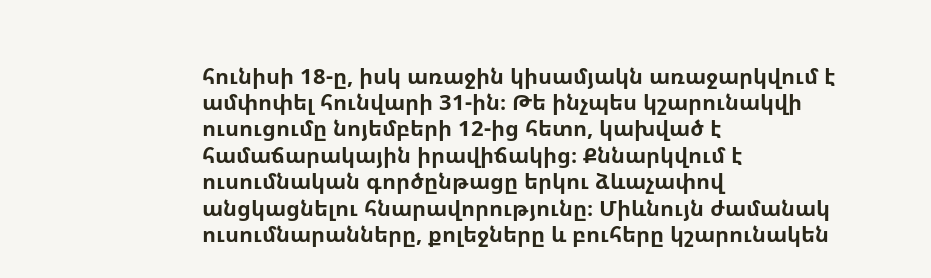հունիսի 18-ը, իսկ առաջին կիսամյակն առաջարկվում է ամփոփել հունվարի 31-ին։ Թե ինչպես կշարունակվի ուսուցումը նոյեմբերի 12-ից հետո, կախված է համաճարակային իրավիճակից։ Քննարկվում է ուսումնական գործընթացը երկու ձևաչափով անցկացնելու հնարավորությունը։ Միևնույն ժամանակ ուսումնարանները, քոլեջները և բուհերը կշարունակեն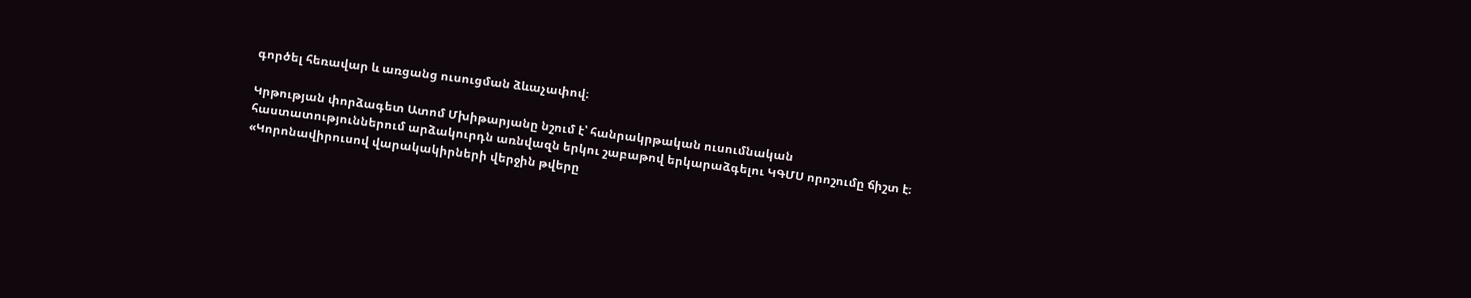գործել հեռավար և առցանց ուսուցման ձևաչափով։

Կրթության փորձագետ Ատոմ Մխիթարյանը նշում է՝ հանրակրթական ուսումնական հաստատություններում արձակուրդն առնվազն երկու շաբաթով երկարաձգելու ԿԳՄՍ որոշումը ճիշտ է։ «Կորոնավիրուսով վարակակիրների վերջին թվերը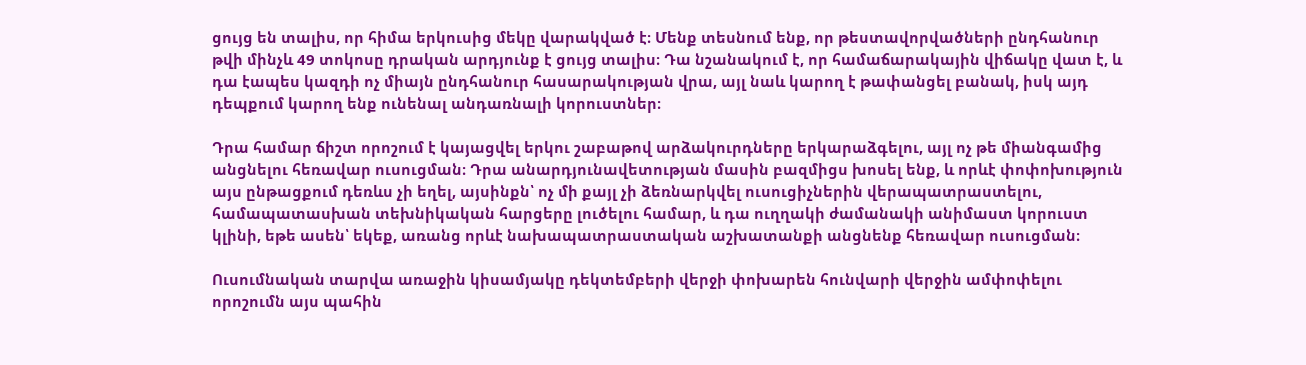ցույց են տալիս, որ հիմա երկուսից մեկը վարակված է։ Մենք տեսնում ենք, որ թեստավորվածների ընդհանուր թվի մինչև 49 տոկոսը դրական արդյունք է ցույց տալիս։ Դա նշանակում է, որ համաճարակային վիճակը վատ է, և դա էապես կազդի ոչ միայն ընդհանուր հասարակության վրա, այլ նաև կարող է թափանցել բանակ, իսկ այդ դեպքում կարող ենք ունենալ անդառնալի կորուստներ։

Դրա համար ճիշտ որոշում է կայացվել երկու շաբաթով արձակուրդները երկարաձգելու, այլ ոչ թե միանգամից անցնելու հեռավար ուսուցման։ Դրա անարդյունավետության մասին բազմիցս խոսել ենք, և որևէ փոփոխություն այս ընթացքում դեռևս չի եղել, այսինքն՝ ոչ մի քայլ չի ձեռնարկվել ուսուցիչներին վերապատրաստելու, համապատասխան տեխնիկական հարցերը լուծելու համար, և դա ուղղակի ժամանակի անիմաստ կորուստ կլինի, եթե ասեն՝ եկեք, առանց որևէ նախապատրաստական աշխատանքի անցնենք հեռավար ուսուցման։

Ուսումնական տարվա առաջին կիսամյակը դեկտեմբերի վերջի փոխարեն հունվարի վերջին ամփոփելու որոշումն այս պահին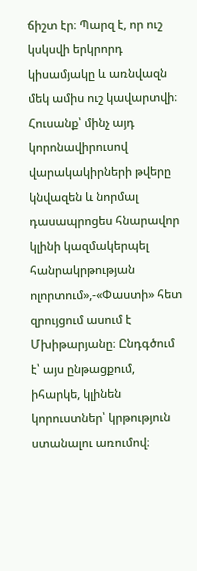ճիշտ էր։ Պարզ է, որ ուշ կսկսվի երկրորդ կիսամյակը և առնվազն մեկ ամիս ուշ կավարտվի։ Հուսանք՝ մինչ այդ կորոնավիրուսով վարակակիրների թվերը կնվազեն և նորմալ դասապրոցես հնարավոր կլինի կազմակերպել հանրակրթության ոլորտում»,-«Փաստի» հետ զրույցում ասում է Մխիթարյանը։ Ընդգծում է՝ այս ընթացքում, իհարկե, կլինեն կորուստներ՝ կրթություն ստանալու առումով։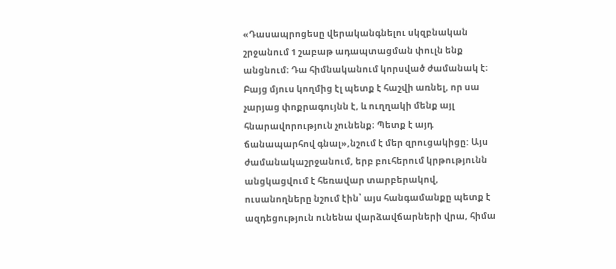«Դասապրոցեսը վերականգնելու սկզբնական շրջանում 1 շաբաթ ադապտացման փուլն ենք անցնում։ Դա հիմնականում կորսված ժամանակ է։ Բայց մյուս կողմից էլ պետք է հաշվի առնել, որ սա չարյաց փոքրագույնն է, և ուղղակի մենք այլ հնարավորություն չունենք։ Պետք է այդ ճանապարհով գնալ»,նշում է մեր զրուցակիցը: Այս ժամանակաշրջանում, երբ բուհերում կրթությունն անցկացվում է հեռավար տարբերակով, ուսանողները նշում էին՝ այս հանգամանքը պետք է ազդեցություն ունենա վարձավճարների վրա, հիմա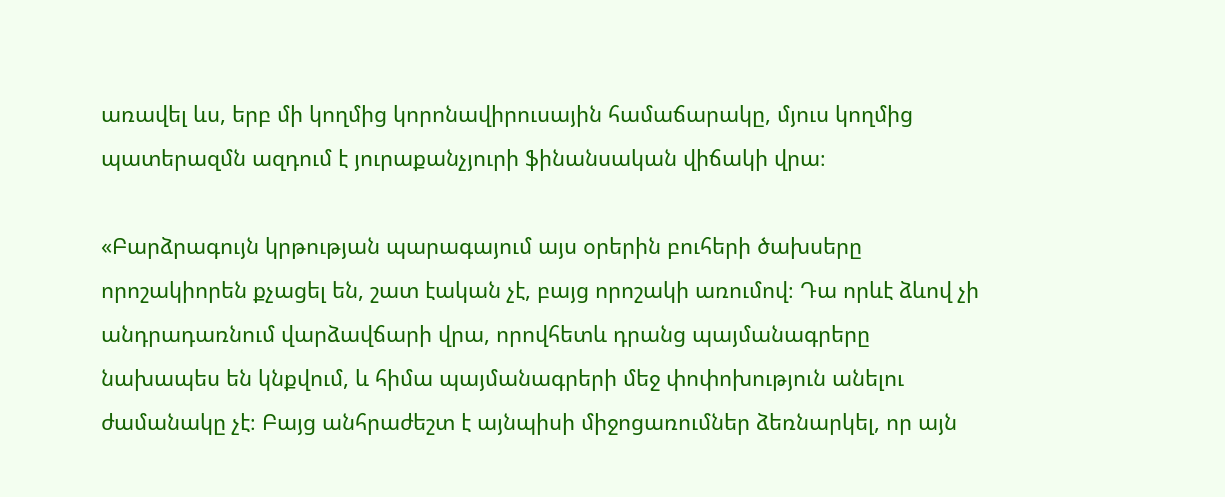առավել ևս, երբ մի կողմից կորոնավիրուսային համաճարակը, մյուս կողմից պատերազմն ազդում է յուրաքանչյուրի ֆինանսական վիճակի վրա։

«Բարձրագույն կրթության պարագայում այս օրերին բուհերի ծախսերը որոշակիորեն քչացել են, շատ էական չէ, բայց որոշակի առումով։ Դա որևէ ձևով չի անդրադառնում վարձավճարի վրա, որովհետև դրանց պայմանագրերը նախապես են կնքվում, և հիմա պայմանագրերի մեջ փոփոխություն անելու ժամանակը չէ։ Բայց անհրաժեշտ է այնպիսի միջոցառումներ ձեռնարկել, որ այն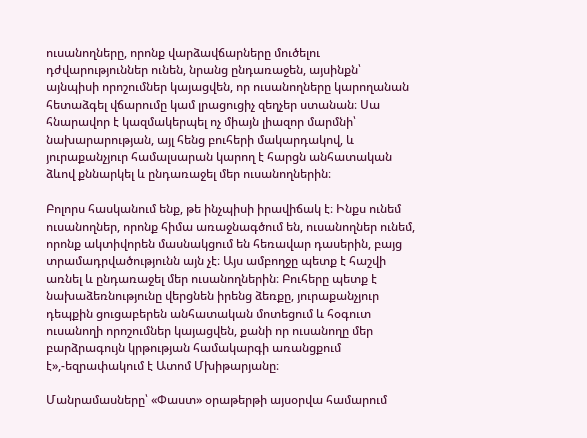ուսանողները, որոնք վարձավճարները մուծելու դժվարություններ ունեն, նրանց ընդառաջեն, այսինքն՝ այնպիսի որոշումներ կայացվեն, որ ուսանողները կարողանան հետաձգել վճարումը կամ լրացուցիչ զեղչեր ստանան։ Սա հնարավոր է կազմակերպել ոչ միայն լիազոր մարմնի՝ նախարարության, այլ հենց բուհերի մակարդակով, և յուրաքանչյուր համալսարան կարող է հարցն անհատական ձևով քննարկել և ընդառաջել մեր ուսանողներին։

Բոլորս հասկանում ենք, թե ինչպիսի իրավիճակ է։ Ինքս ունեմ ուսանողներ, որոնք հիմա առաջնագծում են, ուսանողներ ունեմ, որոնք ակտիվորեն մասնակցում են հեռավար դասերին, բայց տրամադրվածությունն այն չէ։ Այս ամբողջը պետք է հաշվի առնել և ընդառաջել մեր ուսանողներին։ Բուհերը պետք է նախաձեռնությունը վերցնեն իրենց ձեռքը, յուրաքանչյուր դեպքին ցուցաբերեն անհատական մոտեցում և հօգուտ ուսանողի որոշումներ կայացվեն, քանի որ ուսանողը մեր բարձրագույն կրթության համակարգի առանցքում է»,-եզրափակում է Ատոմ Մխիթարյանը։

Մանրամասները՝ «Փաստ» օրաթերթի այսօրվա համարում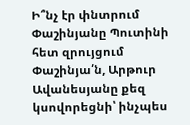Ի՞նչ էր փնտրում Փաշինյանը Պուտինի հետ զրույցում Փաշինյա՛ն, Արթուր Ավանեսյանը քեզ կսովորեցնի՝ ինչպես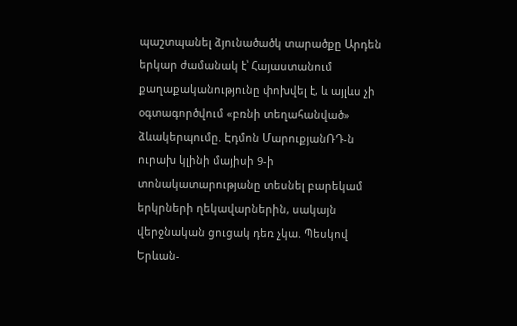պաշտպանել ձյունածածկ տարածքը Արդեն երկար ժամանակ է՝ Հայաստանում քաղաքականությունը փոխվել է, և այլևս չի օգտագործվում «բռնի տեղահանված» ձևակերպումը. Էդմոն ՄարուքյանՌԴ-ն ուրախ կլինի մայիսի 9-ի տոնակատարությանը տեսնել բարեկամ երկրների ղեկավարներին, սակայն վերջնական ցուցակ դեռ չկա. Պեսկով Երևան-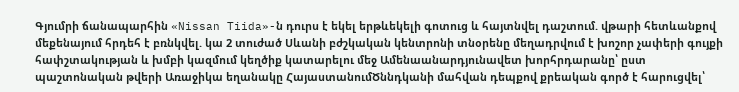Գյումրի ճանապարհին «Nissan Tiida»-ն դուրս է եկել երթևեկելի գոտուց և հայտնվել դաշտում. վթարի հետևանքով մեքենայում հրդեհ է բռնկվել. կա 2 տուժած Սևանի բժշկական կենտրոնի տնօրենը մեղադրվում է խոշոր չափերի գույքի հափշտակության և խմբի կազմում կեղծիք կատարելու մեջ Ամենաանարդյունավետ խորհրդարանը՝ ըստ պաշտոնական թվերի Առաջիկա եղանակը ՀայաստանումԾննդկանի մահվան դեպքով քրեական գործ է հարուցվել՝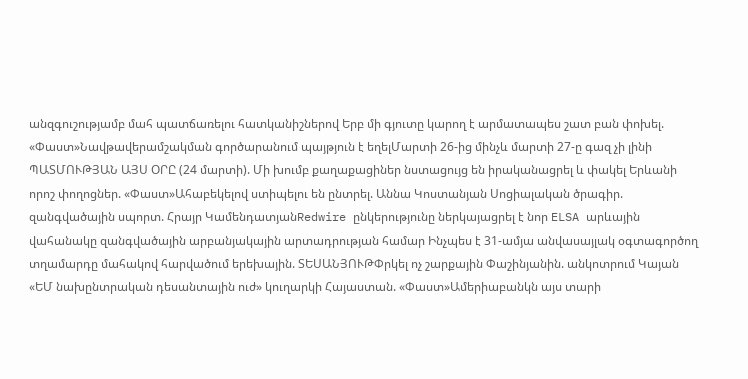անզգուշությամբ մահ պատճառելու հատկանիշներով Երբ մի գյուտը կարող է արմատապես շատ բան փոխել. «Փաստ»Նավթավերամշակման գործարանում պայթյուն է եղելՄարտի 26-ից մինչև մարտի 27-ը գազ չի լինի ՊԱՏՄՈՒԹՅԱՆ ԱՅՍ ՕՐԸ (24 մարտի). Մի խումբ քաղաքացիներ նստացույց են իրականացրել և փակել Երևանի որոշ փողոցներ. «Փաստ»Ահաբեկելով ստիպելու են ընտրել. Աննա Կոստանյան Սոցիալական ծրագիր. զանգվածային սպորտ. Հրայր ԿամենդատյանRedwire ընկերությունը ներկայացրել է նոր ELSA արևային վահանակը զանգվածային արբանյակային արտադրության համար Ինչպես է 31-ամյա անվասայլակ օգտագործող տղամարդը մահակով հարվածում երեխային. ՏԵՍԱՆՅՈՒԹՓրկել ոչ շարքային Փաշինյանին. անկոտրում Կայան «ԵՄ նախընտրական դեսանտային ուժ» կուղարկի Հայաստան. «Փաստ»Ամերիաբանկն այս տարի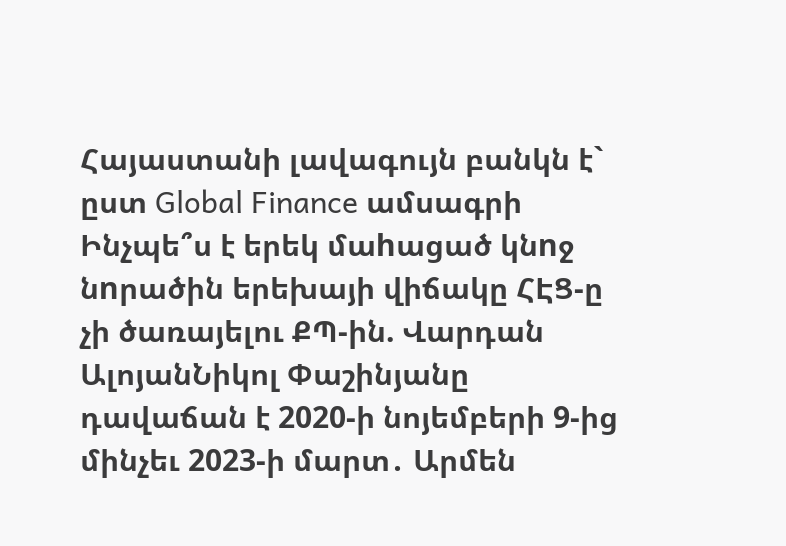Հայաստանի լավագույն բանկն է` ըստ Global Finance ամսագրի Ինչպե՞ս է երեկ մաhացած կնnջ նnրածին երեխայի վիճակը ՀԷՑ-ը չի ծառայելու ՔՊ-ին. Վարդան ԱլոյանՆիկոլ Փաշինյանը դավաճան է 2020-ի նոյեմբերի 9-ից մինչեւ 2023-ի մարտ․ Արմեն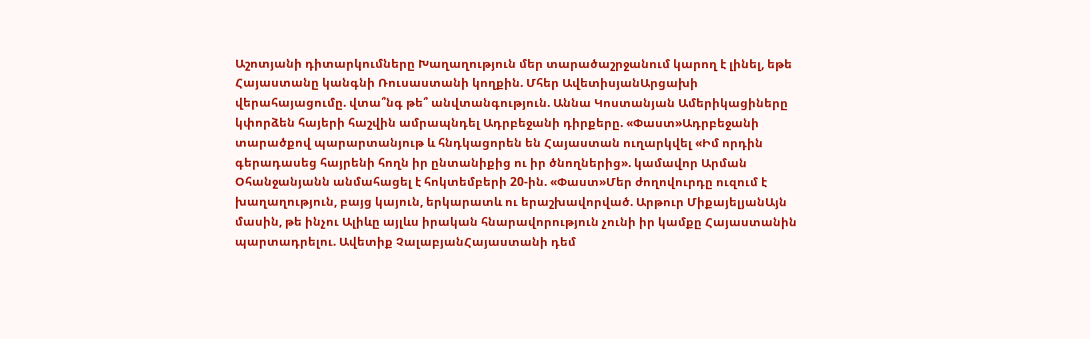Աշոտյանի դիտարկումները Խաղաղություն մեր տարածաշրջանում կարող է լինել, եթե Հայաստանը կանգնի Ռուսաստանի կողքին. Մհեր ԱվետիսյանԱրցախի վերահայացումը. վտա՞նգ թե՞ անվտանգություն. Աննա Կոստանյան Ամերիկացիները կփորձեն հայերի հաշվին ամրապնդել Ադրբեջանի դիրքերը. «Փաստ»Ադրբեջանի տարածքով պարարտանյութ և հնդկացորեն են Հայաստան ուղարկվել «Իմ որդին գերադասեց հայրենի հողն իր ընտանիքից ու իր ծնողներից». կամավոր Արման Օհանջանյանն անմահացել է հոկտեմբերի 20-ին. «Փաստ»Մեր ժողովուրդը ուզում է խաղաղություն, բայց կայուն, երկարատև ու երաշխավորված. Արթուր ՄիքայելյանԱյն մասին, թե ինչու Ալիևը այլևս իրական հնարավորություն չունի իր կամքը Հայաստանին պարտադրելու. Ավետիք ՉալաբյանՀայաստանի դեմ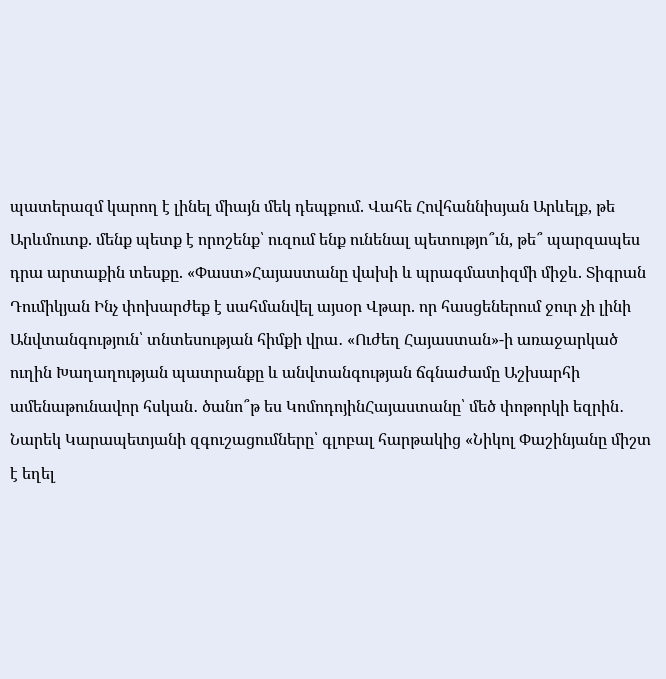պատերազմ կարող է լինել միայն մեկ դեպքում. Վահե Հովհաննիսյան Արևելք, թե Արևմուտք. մենք պետք է որոշենք՝ ուզում ենք ունենալ պետությո՞ւն, թե՞ պարզապես դրա արտաքին տեսքը. «Փաստ»Հայաստանը վախի և պրագմատիզմի միջև. Տիգրան Դումիկյան Ինչ փոխարժեք է սահմանվել այսօր Վթար. որ հասցեներում ջուր չի լինի Անվտանգություն՝ տնտեսության հիմքի վրա․ «Ուժեղ Հայաստան»-ի առաջարկած ուղին Խաղաղության պատրանքը և անվտանգության ճգնաժամը Աշխարհի ամենաթունավոր հսկան․ ծանո՞թ ես ԿոմոդոյինՀայաստանը՝ մեծ փոթորկի եզրին․ Նարեկ Կարապետյանի զգուշացումները՝ գլոբալ հարթակից «Նիկոլ Փաշինյանը միշտ է եղել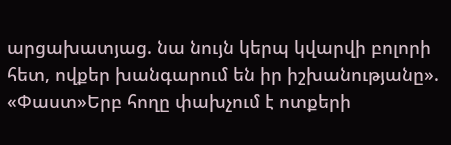արցախատյաց. նա նույն կերպ կվարվի բոլորի հետ, ովքեր խանգարում են իր իշխանությանը». «Փաստ»Երբ հողը փախչում է ոտքերի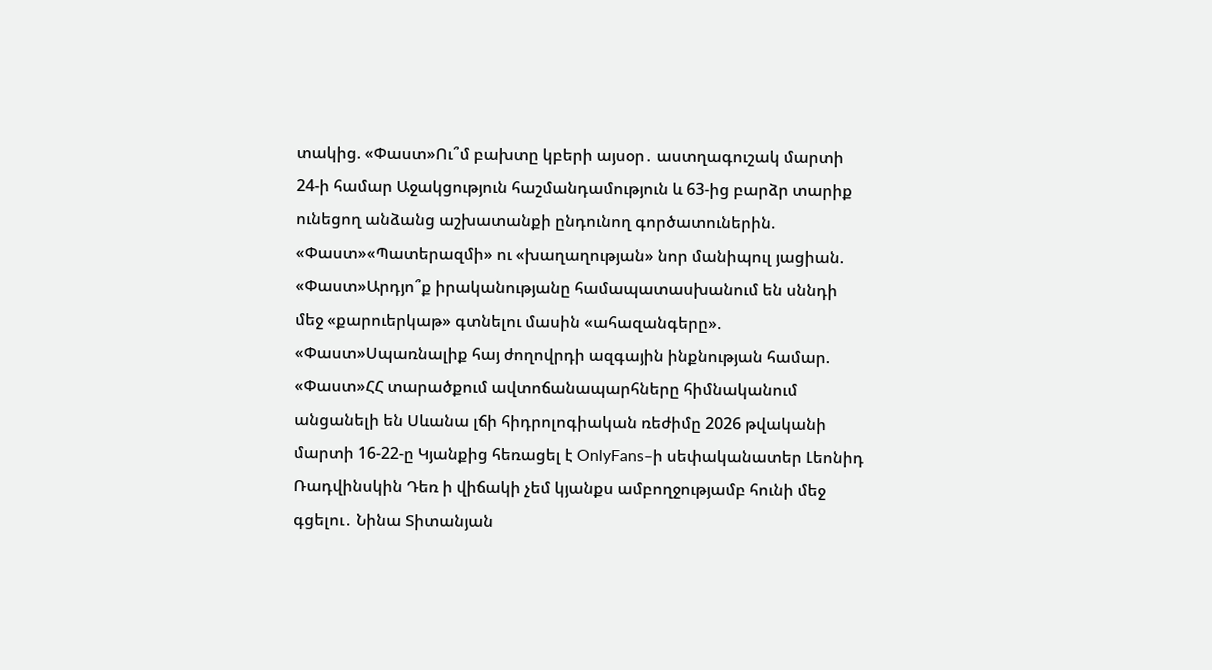տակից. «Փաստ»Ու՞մ բախտը կբերի այսօր․ աստղագուշակ մարտի 24-ի համար Աջակցություն հաշմանդամություն և 63-ից բարձր տարիք ունեցող անձանց աշխատանքի ընդունող գործատուներին. «Փաստ»«Պատերազմի» ու «խաղաղության» նոր մանիպուլ յացիան. «Փաստ»Արդյո՞ք իրականությանը համապատասխանում են սննդի մեջ «քարուերկաթ» գտնելու մասին «ահազանգերը». «Փաստ»Սպառնալիք հայ ժողովրդի ազգային ինքնության համար. «Փաստ»ՀՀ տարածքում ավտոճանապարհները հիմնականում անցանելի են Սևանա լճի հիդրոլոգիական ռեժիմը 2026 թվականի մարտի 16-22-ը Կյանքից հեռացել է OnlyFans–ի սեփականատեր Լեոնիդ Ռադվինսկին Դեռ ի վիճակի չեմ կյանքս ամբողջությամբ հունի մեջ գցելու․ Նինա Տիտանյան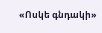«Ոսկե գնդակի»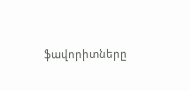ֆավորիտները